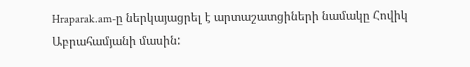Hraparak.am-ը ներկայացրել է արտաշատցիների նամակը Հովիկ Աբրահամյանի մասին: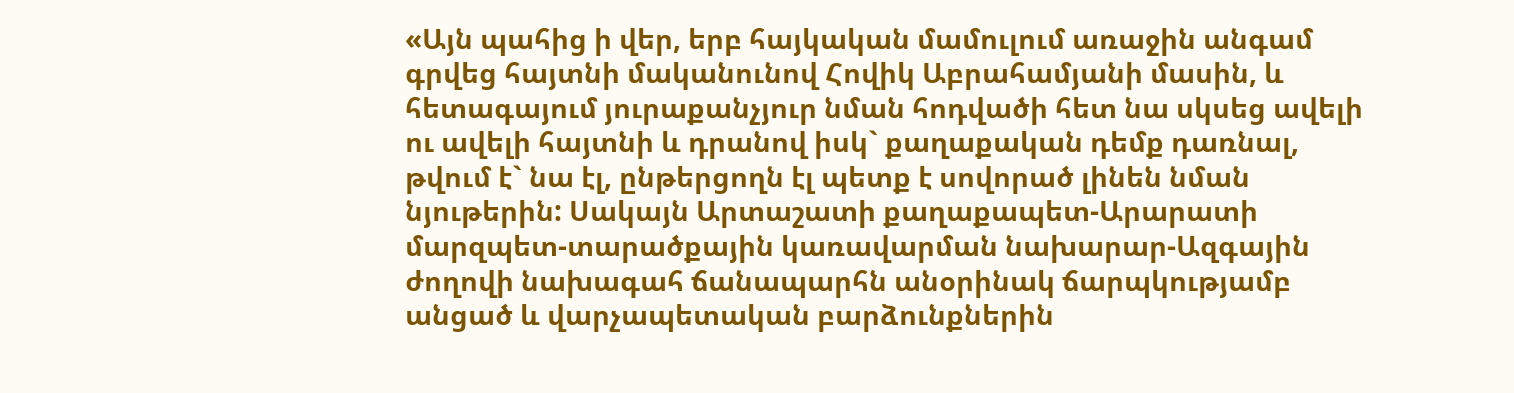«Այն պահից ի վեր, երբ հայկական մամուլում առաջին անգամ գրվեց հայտնի մականունով Հովիկ Աբրահամյանի մասին, և հետագայում յուրաքանչյուր նման հոդվածի հետ նա սկսեց ավելի ու ավելի հայտնի և դրանով իսկ` քաղաքական դեմք դառնալ, թվում է` նա էլ, ընթերցողն էլ պետք է սովորած լինեն նման նյութերին: Սակայն Արտաշատի քաղաքապետ-Արարատի մարզպետ-տարածքային կառավարման նախարար-Ազգային ժողովի նախագահ ճանապարհն անօրինակ ճարպկությամբ անցած և վարչապետական բարձունքներին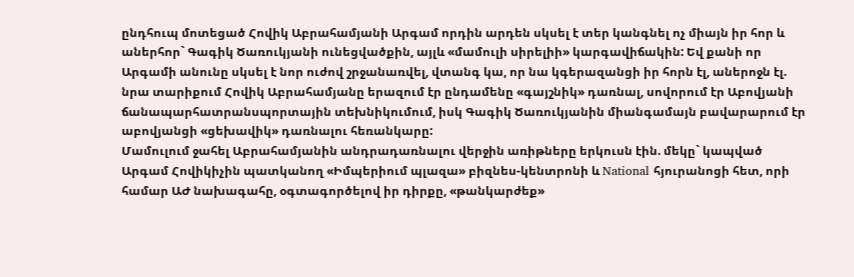ընդհուպ մոտեցած Հովիկ Աբրահամյանի Արգամ որդին արդեն սկսել է տեր կանգնել ոչ միայն իր հոր և աներհոր` Գագիկ Ծառուկյանի ունեցվածքին, այլև «մամուլի սիրելիի» կարգավիճակին: Եվ քանի որ Արգամի անունը սկսել է նոր ուժով շրջանառվել, վտանգ կա, որ նա կգերազանցի իր հորն էլ, աներոջն էլ. նրա տարիքում Հովիկ Աբրահամյանը երազում էր ընդամենը «գայշնիկ» դառնալ, սովորում էր Աբովյանի ճանապարհատրանսպորտային տեխնիկումում, իսկ Գագիկ Ծառուկյանին միանգամայն բավարարում էր աբովյանցի «ցեխավիկ» դառնալու հեռանկարը:
Մամուլում ջահել Աբրահամյանին անդրադառնալու վերջին առիթները երկուսն էին. մեկը` կապված Արգամ Հովիկիչին պատկանող «Իմպերիում պլազա» բիզնես-կենտրոնի և National հյուրանոցի հետ, որի համար ԱԺ նախագահը, օգտագործելով իր դիրքը, «թանկարժեք»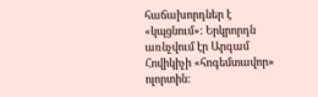հաճախորդներ է «կպցնում»: Երկրորդն առնչվում էր Արգամ Հովիկիչի «հոգեմտավոր» ոլորտին: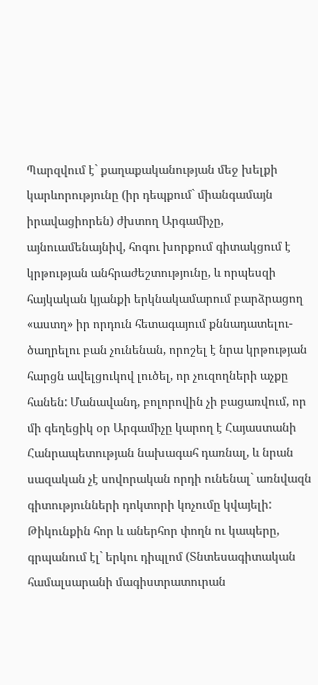Պարզվում է` քաղաքականության մեջ խելքի կարևորությունը (իր դեպքում` միանգամայն իրավացիորեն) ժխտող Արգամիչը, այնուամենայնիվ, հոգու խորքում գիտակցում է կրթության անհրաժեշտությունը, և որպեսզի հայկական կյանքի երկնակամարում բարձրացող «աստղ» իր որդուն հետագայում քննադատելու-ծաղրելու բան չունենան, որոշել է նրա կրթության հարցն ավելցուկով լուծել, որ չուզողների աչքը հանեն: Մանավանդ, բոլորովին չի բացառվում, որ մի գեղեցիկ օր Արգամիչը կարող է Հայաստանի Հանրապետության նախագահ դառնալ, և նրան սազական չէ սովորական որդի ունենալ` առնվազն գիտությունների դոկտորի կոչումը կվայելի: Թիկունքին հոր և աներհոր փողն ու կապերը, գրպանում էլ` երկու դիպլոմ (Տնտեսագիտական համալսարանի մագիստրատուրան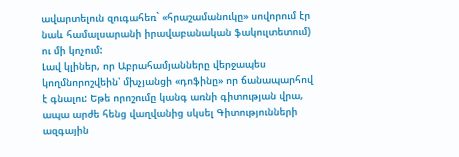ավարտելուն զուգահեռ` «հրաշամանուկը» սովորում էր նաև համալսարանի իրավաբանական ֆակուլտետում) ու մի կոչում:
Լավ կլիներ, որ Աբրահամյանները վերջապես կողմնորոշվեին՝ մխչյանցի «դոֆինը» որ ճանապարհով է գնալու: Եթե որոշումը կանգ առնի գիտության վրա, ապա արժե հենց վաղվանից սկսել Գիտությունների ազգային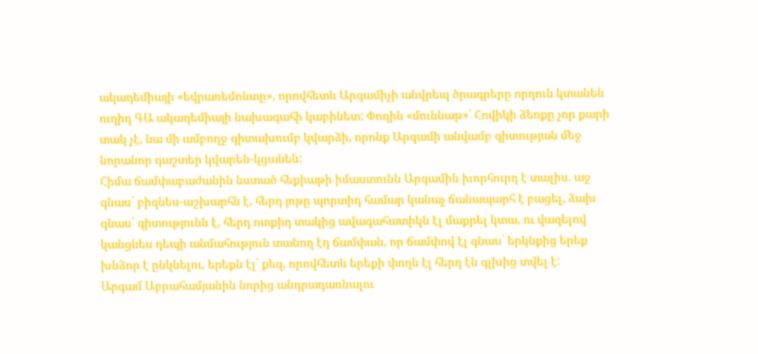ակադեմիայի «եվրառեմոնտը», որովհետև Արգամիչի անվրեպ ծրագրերը որդուն կտանեն ուղիղ ԳԱ ակադեմիայի նախագահի կաբինետ: Փողին «մուննաթ»` Հովիկի ձեռքը չոր քարի տակ չէ, նա մի ամբողջ գիտախումբ կվարձի, որոնք Արգամի անվամբ գիտության մեջ նորանոր դաշտեր կվարեն-կցանեն:
Հիմա ճամփաբաժանին նստած հեքիաթի իմաստունն Արգամին խորհուրդ է տալիս. աջ գնաս` բիզնես-աշխարհն է, հերդ յոթը պորտիդ համար կանաչ ճանապարհ է բացել, ձախ գնաս` գիտությունն է, հերդ ոտքիդ տակից ավազահատիկն էլ մաքրել կտա, ու վազելով կանցնես դեպի անմահություն տանող էդ ճամփան, որ ճամփով էլ գնաս` երկնքից երեք խնձոր է ընկնելու, երեքն էլ` քեզ, որովհետև երեքի փողն էլ հերդ էն գլխից տվել է:
Արգամ Աբրահամյանին նորից անդրադառնալու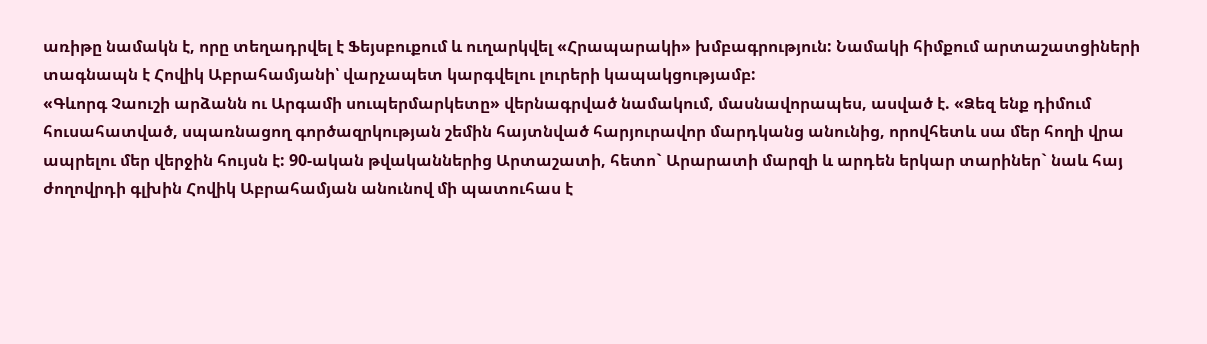առիթը նամակն է, որը տեղադրվել է Ֆեյսբուքում և ուղարկվել «Հրապարակի» խմբագրություն: Նամակի հիմքում արտաշատցիների տագնապն է Հովիկ Աբրահամյանի՝ վարչապետ կարգվելու լուրերի կապակցությամբ:
«Գևորգ Չաուշի արձանն ու Արգամի սուպերմարկետը» վերնագրված նամակում, մասնավորապես, ասված է. «Ձեզ ենք դիմում հուսահատված, սպառնացող գործազրկության շեմին հայտնված հարյուրավոր մարդկանց անունից, որովհետև սա մեր հողի վրա ապրելու մեր վերջին հույսն է: 90-ական թվականներից Արտաշատի, հետո` Արարատի մարզի և արդեն երկար տարիներ` նաև հայ ժողովրդի գլխին Հովիկ Աբրահամյան անունով մի պատուհաս է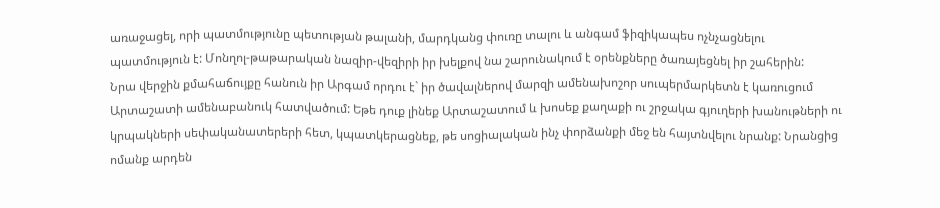առաջացել, որի պատմությունը պետության թալանի, մարդկանց փուռը տալու և անգամ ֆիզիկապես ոչնչացնելու պատմություն է: Մոնղոլ-թաթարական նազիր-վեզիրի իր խելքով նա շարունակում է օրենքները ծառայեցնել իր շահերին:
Նրա վերջին քմահաճույքը հանուն իր Արգամ որդու է` իր ծավալներով մարզի ամենախոշոր սուպերմարկետն է կառուցում Արտաշատի ամենաբանուկ հատվածում: Եթե դուք լինեք Արտաշատում և խոսեք քաղաքի ու շրջակա գյուղերի խանութների ու կրպակների սեփականատերերի հետ, կպատկերացնեք, թե սոցիալական ինչ փորձանքի մեջ են հայտնվելու նրանք: Նրանցից ոմանք արդեն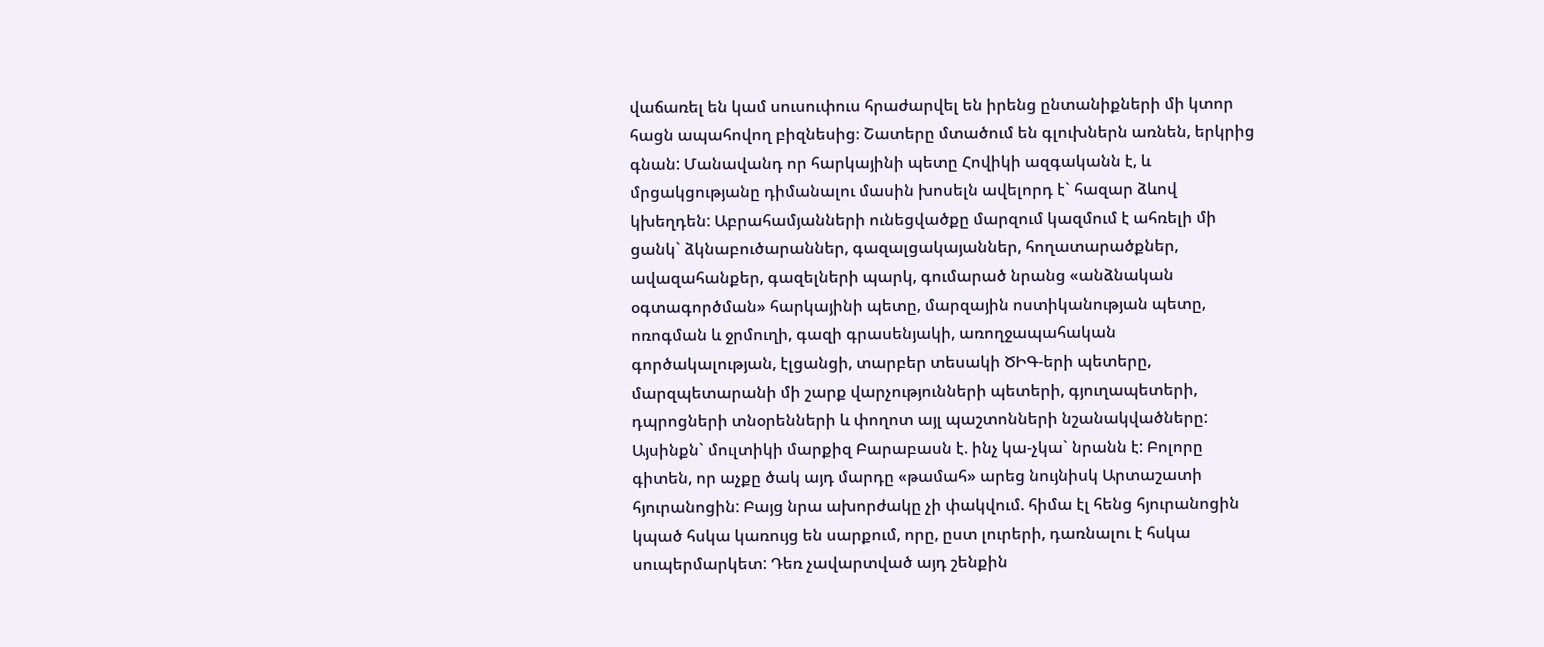վաճառել են կամ սուսուփուս հրաժարվել են իրենց ընտանիքների մի կտոր հացն ապահովող բիզնեսից։ Շատերը մտածում են գլուխներն առնեն, երկրից գնան: Մանավանդ որ հարկայինի պետը Հովիկի ազգականն է, և մրցակցությանը դիմանալու մասին խոսելն ավելորդ է` հազար ձևով կխեղդեն: Աբրահամյանների ունեցվածքը մարզում կազմում է ահռելի մի ցանկ` ձկնաբուծարաններ, գազալցակայաններ, հողատարածքներ, ավազահանքեր, գազելների պարկ, գումարած նրանց «անձնական օգտագործման» հարկայինի պետը, մարզային ոստիկանության պետը, ոռոգման և ջրմուղի, գազի գրասենյակի, առողջապահական գործակալության, էլցանցի, տարբեր տեսակի ԾԻԳ-երի պետերը, մարզպետարանի մի շարք վարչությունների պետերի, գյուղապետերի, դպրոցների տնօրենների և փողոտ այլ պաշտոնների նշանակվածները:
Այսինքն` մուլտիկի մարքիզ Բարաբասն է. ինչ կա-չկա` նրանն է: Բոլորը գիտեն, որ աչքը ծակ այդ մարդը «թամահ» արեց նույնիսկ Արտաշատի հյուրանոցին: Բայց նրա ախորժակը չի փակվում. հիմա էլ հենց հյուրանոցին կպած հսկա կառույց են սարքում, որը, ըստ լուրերի, դառնալու է հսկա սուպերմարկետ: Դեռ չավարտված այդ շենքին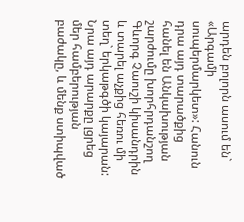արդեն բոլորն ասում են` «Արգամի սուպերմարկետ»: Հանուն դրա այդ տարածքից հանել են Անկախության շարժումը խորհրդանշող Գևորգ Չաուշի կիսանդրին և տարել աչքից հեռու մի տեղ` երկաթգծի կայարան: Նրա այդ արարքը լցրեց մեր համբերության բաժակը, և մենք ստիպված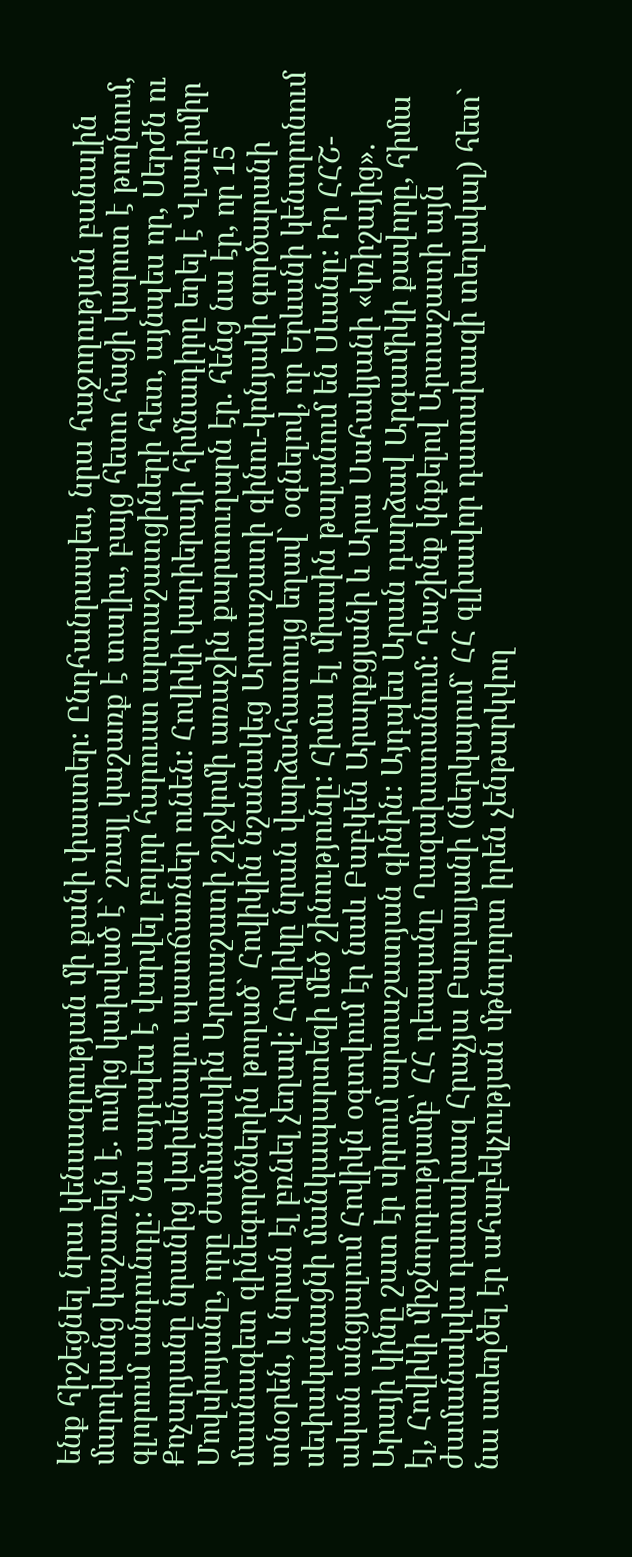ենք հիշեցնել նրա կենսագրության մի քանի փաստեր: Ընդհանրապես, նրա հաջողության բանալին մարդկանց կաշառելն է. ումից կախված է` շռայլ կաշառք է տալիս, բայց հետո հացի կարոտ է թողնում, գլորում անդունդը: Նա այդպես է վարվել բոլոր հարուստ արտաշատցիների հետ, այնպես որ, Սերժն ու Քոչարյանը նրանից վախենալու պատճառներ ունեն: Հովիկի կարիերայի հիմնադիրը եղել է Վլադիմիր Մովսիսյանը, որը ժամանակին Արտաշատի շրջկոմի առաջին քարտուղարն էր. հենց նա էր, որ 15 մասնագետ գինեգործներին թողած` Հովիկին նշանակեց Արտաշատի գինու-կոնյակի գործարանի տնօրեն, և նրան էլ բռնել չեղավ: Հովիկը նրան վարձահատույց եղավ` օգնելով, որ Երևանի կենտրոնում սեփականացնի մանկապարտեզի մեծ շինությունը: Հիմա էլ միասին թալանում են Սևանը: Իր ՀՀՇ-ական անցյալում Հովիկն օգտվում էր նաև Բաբկեն Արարքցյանի և Արա Սահակյանի «կռիշայից». Արայի կինը շատ էր սիրում արտաշատյան գինին: Այդպես Արան դարձավ Արգամիկի քավորը, հիմա էլ, Հովիկի միջնորդությամբ՝ ՀՀ դեսպանը Ղազախստանում: Դաշինք կնքելով Արտաշատի այն ժամանակվա դատախազ Հրաչյա Բադալյանի (ներկայում` ՀՀ գլխավոր դատախազի տեղակալ) հետ` նա ստեղծել էր ահաբեկչության մթնոլորտ իրեն չենթարկվող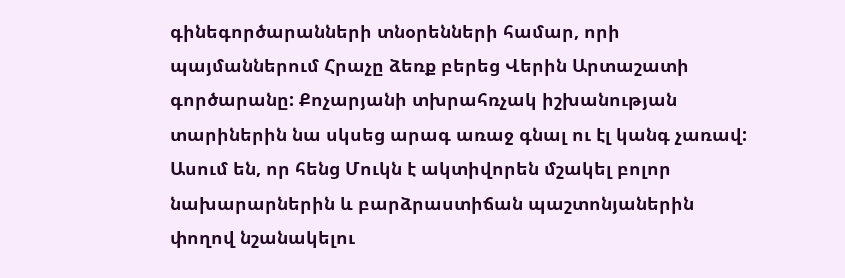գինեգործարանների տնօրենների համար, որի պայմաններում Հրաչը ձեռք բերեց Վերին Արտաշատի գործարանը: Քոչարյանի տխրահռչակ իշխանության տարիներին նա սկսեց արագ առաջ գնալ ու էլ կանգ չառավ: Ասում են, որ հենց Մուկն է ակտիվորեն մշակել բոլոր նախարարներին և բարձրաստիճան պաշտոնյաներին փողով նշանակելու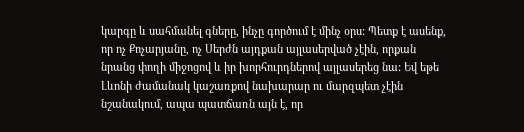կարգը և սահմանել գները, ինչը գործում է մինչ օրս: Պետք է ասենք, որ ոչ Քոչարյանը, ոչ Սերժն այդքան այլասերված չէին, որքան նրանց փողի միջոցով և իր խորհուրդներով այլասերեց նա: Եվ եթե Լևոնի ժամանակ կաշառքով նախարար ու մարզպետ չէին նշանակում, ապա պատճառն այն է, որ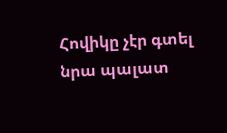Հովիկը չէր գտել նրա պալատ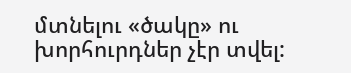մտնելու «ծակը» ու խորհուրդներ չէր տվել: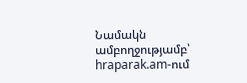Նամակն ամբողջությամբ՝ hraparak.am-ում